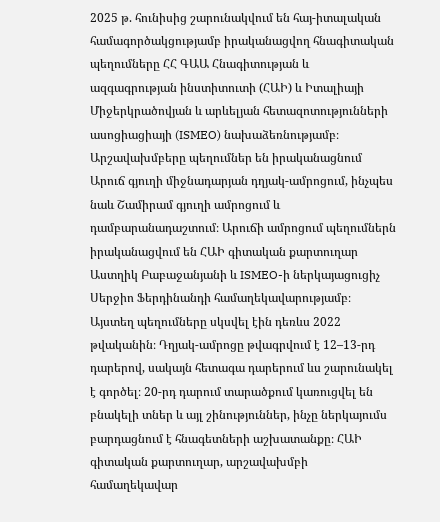2025 թ. հունիսից շարունակվում են հայ-իտալական համագործակցությամբ իրականացվող հնագիտական պեղումները ՀՀ ԳԱԱ Հնագիտության և ազգագրության ինստիտուտի (ՀԱԻ) և Իտալիայի Միջերկրածովյան և արևելյան հետազոտությունների ասոցիացիայի (ISMEO) նախաձեռնությամբ։ Արշավախմբերը պեղումներ են իրականացնում Արուճ գյուղի միջնադարյան դղյակ-ամրոցում, ինչպես նաև Շամիրամ գյուղի ամրոցում և դամբարանադաշտում։ Արուճի ամրոցում պեղումներն իրականացվում են ՀԱԻ գիտական քարտուղար Աստղիկ Բաբաջանյանի և ISMEO-ի ներկայացուցիչ Սերջիո Ֆերդինանդի համաղեկավարությամբ։ Այստեղ պեղումները սկսվել էին դեռևս 2022 թվականին։ Դղյակ-ամրոցը թվագրվում է 12–13-րդ դարերով, սակայն հետագա դարերում ևս շարունակել է գործել։ 20-րդ դարում տարածքում կառուցվել են բնակելի տներ և այլ շինություններ, ինչը ներկայումս բարդացնում է հնագետների աշխատանքը։ ՀԱԻ գիտական քարտուղար, արշավախմբի համաղեկավար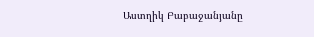Աստղիկ Բաբաջանյանը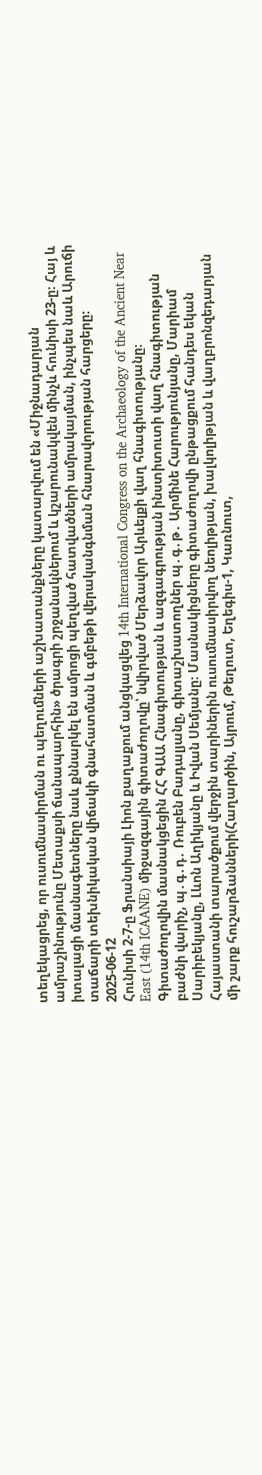տեղեկացրեց, որ ուսումնասիրման ու պեղումների աշխատանքները կատարվում են «Միջնադարյան ամրաշինությունը Մետաքսի ճանապարհին» ծրագրի շրջանակներում և կշարունակվեն մինչև հունիսի 23-ը։ Հայ և իտալացի մասնագետները նաև քննարկել են ամրոցի պեղված հատվածների ամրակայման, ինչպես նաև Արուճի տաճարի տեխնիկական վիճակի գնահատման և գմբեթի վերականգնման հնարավորության հարցերը։
2025-06-12
Հունիսի 2-7-ը Ֆրանսիայի Լիոն քաղաքում անցկացվեց 14th International Congress on the Archaeology of the Ancient Near East (14th ICAANE) միջազգային գիտաժողովը՝ նվիրված Մերձավոր Արևելքի վաղ հնագիտությանը։ Գիտաժողովին մասնակցեցին ՀՀ ԳԱԱ Հնագիտության և ազգագրության ինստիտուտի վաղ հնագիտության բաժնի վարիչ, պ․գ․դ․ Ռուբեն Բադալյանը, գիտաշխատողներ պ․գ․թ․ Արմինե Հարությունյանը, Մարիամ Սարիբեկյանը, Լևոն Աղիկյանը և Իվան Սեմյանը։ Մասնակիցները գիտաժողովի ընթացքում հանդես եկան Հայաստանի տարածքում վերջին տարիներին ուսումնասիրվող նեոլիթյան, խալկոլիթյան և վաղբրոնզեդարյան մի շարք հուշարձանների(Հաղարծին, Այրում, Թեղուտ, Եղեգիս-1, Կառնուտ,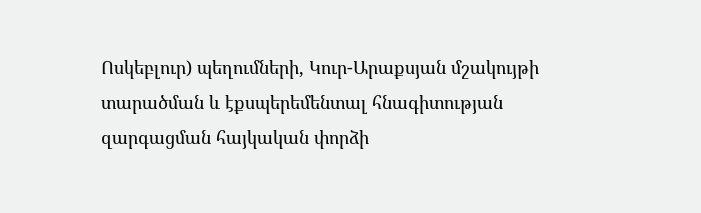Ոսկեբլուր) պեղումների, Կուր-Արաքսյան մշակույթի տարածման և էքսպերեմենտալ հնագիտության զարգացման հայկական փորձի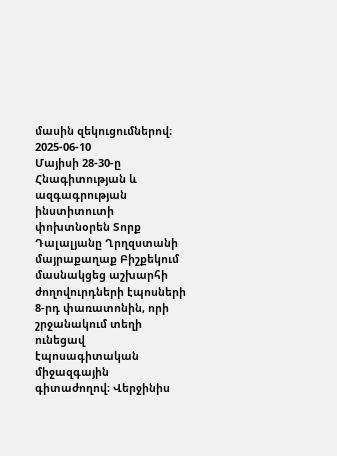մասին զեկուցումներով։
2025-06-10
Մայիսի 28-30-ը Հնագիտության և ազգագրության ինստիտուտի փոխտնօրեն Տորք Դալալյանը Ղրղզստանի մայրաքաղաք Բիշքեկում մասնակցեց աշխարհի ժողովուրդների էպոսների 8-րդ փառատոնին, որի շրջանակում տեղի ունեցավ էպոսագիտական միջազգային գիտաժողով։ Վերջինիս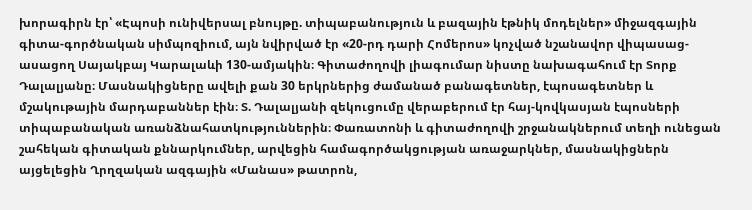խորագիրն էր՝ «Էպոսի ունիվերսալ բնույթը. տիպաբանություն և բազային էթնիկ մոդելներ» միջազգային գիտա-գործնական սիմպոզիում, այն նվիրված էր «20-րդ դարի Հոմերոս» կոչված նշանավոր վիպասաց-ասացող Սայակբայ Կարալաևի 130-ամյակին։ Գիտաժողովի լիագումար նիստը նախագահում էր Տորք Դալալյանը։ Մասնակիցները ավելի քան 30 երկրներից ժամանած բանագետներ, էպոսագետներ և մշակութային մարդաբաններ էին։ Տ. Դալալյանի զեկուցումը վերաբերում էր հայ-կովկասյան էպոսների տիպաբանական առանձնահատկություններին։ Փառատոնի և գիտաժողովի շրջանակներում տեղի ունեցան շահեկան գիտական քննարկումներ, արվեցին համագործակցության առաջարկներ, մասնակիցներն այցելեցին Ղրղզական ազգային «Մանաս» թատրոն,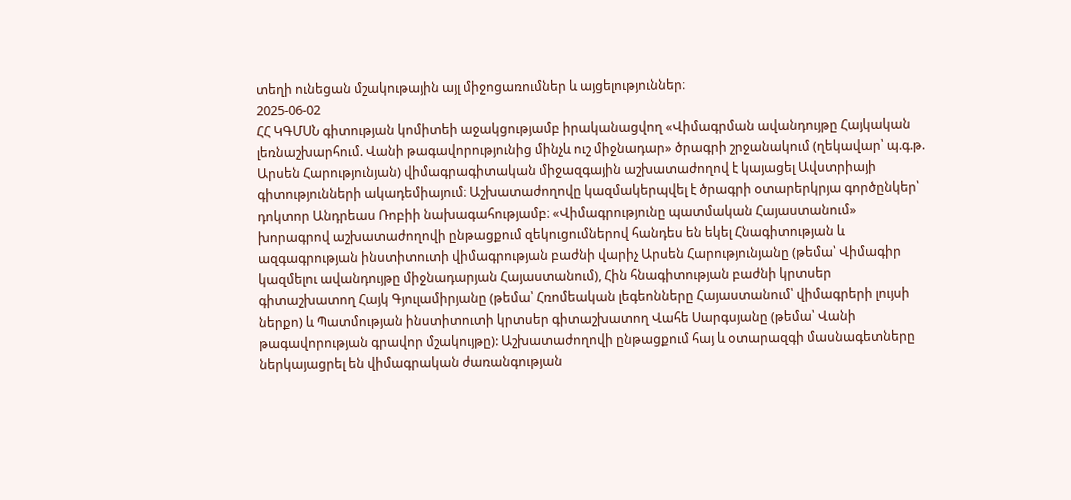տեղի ունեցան մշակութային այլ միջոցառումներ և այցելություններ։
2025-06-02
ՀՀ ԿԳՄՍՆ գիտության կոմիտեի աջակցությամբ իրականացվող «Վիմագրման ավանդույթը Հայկական լեռնաշխարհում. Վանի թագավորությունից մինչև ուշ միջնադար» ծրագրի շրջանակում (ղեկավար՝ պ.գ.թ. Արսեն Հարությունյան) վիմագրագիտական միջազգային աշխատաժողով է կայացել Ավստրիայի գիտությունների ակադեմիայում։ Աշխատաժողովը կազմակերպվել է ծրագրի օտարերկրյա գործընկեր՝ դոկտոր Անդրեաս Ռոբիի նախագահությամբ։ «Վիմագրությունը պատմական Հայաստանում» խորագրով աշխատաժողովի ընթացքում զեկուցումներով հանդես են եկել Հնագիտության և ազգագրության ինստիտուտի վիմագրության բաժնի վարիչ Արսեն Հարությունյանը (թեմա՝ Վիմագիր կազմելու ավանդույթը միջնադարյան Հայաստանում), Հին հնագիտության բաժնի կրտսեր գիտաշխատող Հայկ Գյուլամիրյանը (թեմա՝ Հռոմեական լեգեոնները Հայաստանում՝ վիմագրերի լույսի ներքո) և Պատմության ինստիտուտի կրտսեր գիտաշխատող Վահե Սարգսյանը (թեմա՝ Վանի թագավորության գրավոր մշակույթը): Աշխատաժողովի ընթացքում հայ և օտարազգի մասնագետները ներկայացրել են վիմագրական ժառանգության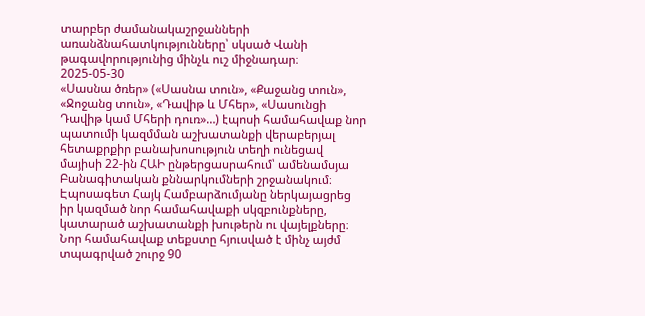տարբեր ժամանակաշրջանների առանձնահատկությունները՝ սկսած Վանի թագավորությունից մինչև ուշ միջնադար։
2025-05-30
«Սասնա ծռեր» («Սասնա տուն», «Քաջանց տուն», «Ջոջանց տուն», «Դավիթ և Մհեր», «Սասունցի Դավիթ կամ Մհերի դուռ»…) էպոսի համահավաք նոր պատումի կազմման աշխատանքի վերաբերյալ հետաքրքիր բանախոսություն տեղի ունեցավ մայիսի 22-ին ՀԱԻ ընթերցասրահում՝ ամենամսյա Բանագիտական քննարկումների շրջանակում։ Էպոսագետ Հայկ Համբարձումյանը ներկայացրեց իր կազմած նոր համահավաքի սկզբունքները, կատարած աշխատանքի խութերն ու վայելքները։ Նոր համահավաք տեքստը հյուսված է մինչ այժմ տպագրված շուրջ 90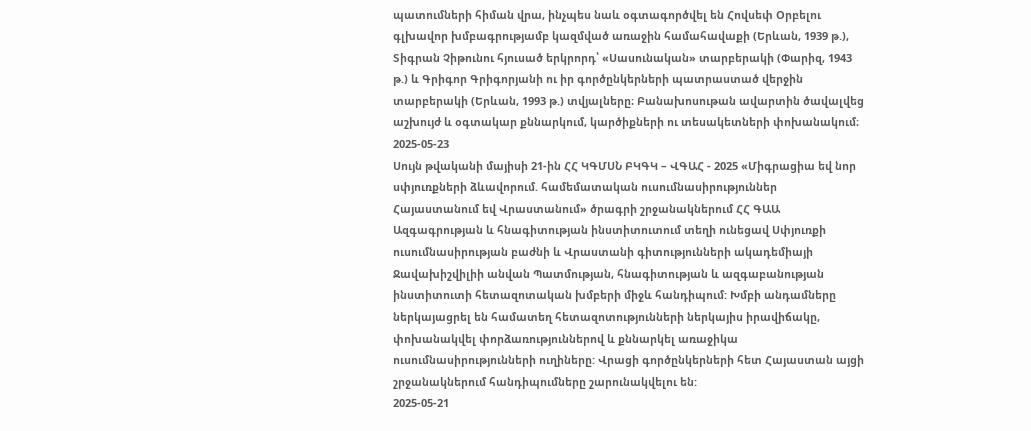պատումների հիման վրա, ինչպես նաև օգտագործվել են Հովսեփ Օրբելու գլխավոր խմբագրությամբ կազմված առաջին համահավաքի (Երևան, 1939 թ.), Տիգրան Չիթունու հյուսած երկրորդ՝ «Սասունական» տարբերակի (Փարիզ, 1943 թ.) և Գրիգոր Գրիգորյանի ու իր գործընկերների պատրաստած վերջին տարբերակի (Երևան, 1993 թ.) տվյալները։ Բանախոսութան ավարտին ծավալվեց աշխույժ և օգտակար քննարկում, կարծիքների ու տեսակետների փոխանակում։
2025-05-23
Սույն թվականի մայիսի 21-ին ՀՀ ԿԳՄՍՆ ԲԿԳԿ – ՎԳԱՀ - 2025 «Միգրացիա եվ նոր սփյուռքների ձևավորում. համեմատական ուսումնասիրություններ Հայաստանում եվ Վրաստանում» ծրագրի շրջանակներում ՀՀ ԳԱԱ Ազգագրության և հնագիտության ինստիտուտում տեղի ունեցավ Սփյուռքի ուսումնասիրության բաժնի և Վրաստանի գիտությունների ակադեմիայի Ջավախիշվիլիի անվան Պատմության, հնագիտության և ազգաբանության ինստիտուտի հետազոտական խմբերի միջև հանդիպում: Խմբի անդամները ներկայացրել են համատեղ հետազոտությունների ներկայիս իրավիճակը, փոխանակվել փորձառություններով և քննարկել առաջիկա ուսումնասիրությունների ուղիները: Վրացի գործընկերների հետ Հայաստան այցի շրջանակներում հանդիպումները շարունակվելու են:
2025-05-21